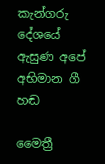කැන්ගරු දේශයේ ඇසුණ අපේ අභිමාන ගී හඬ

මෛත්‍රී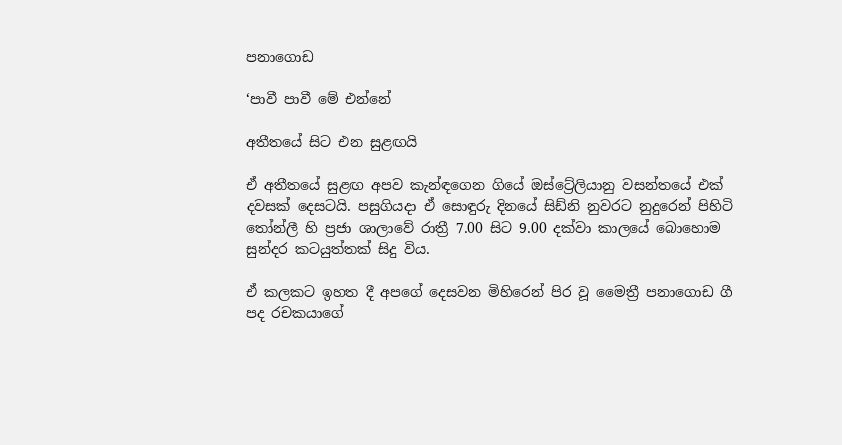පනාගොඩ

‘පාවී පාවී මේ එන්නේ

අතීතයේ සිට එන සුළඟයි

ඒ අතීතයේ සුළඟ අපව කැන්ඳගෙන ගියේ ඔස්ට්‍රේලියානු වසන්තයේ එක් දවසක් දෙසටයි. පසුගියදා ඒ සොඳුරු දිනයේ සිඩ්නි නුවරට නුදුරෙන් පිහිටි තෝන්ලී හි ප්‍රජා ශාලාවේ රාත්‍රී 7.00 සිට 9.00 දක්වා කාලයේ බොහොම සුන්දර කටයුත්තක් සිදු විය.

ඒ කලකට ඉහත දී අපගේ දෙසවන මිහිරෙන් පිර වූ මෛත්‍රී පනාගොඩ ගී පද රචකයාගේ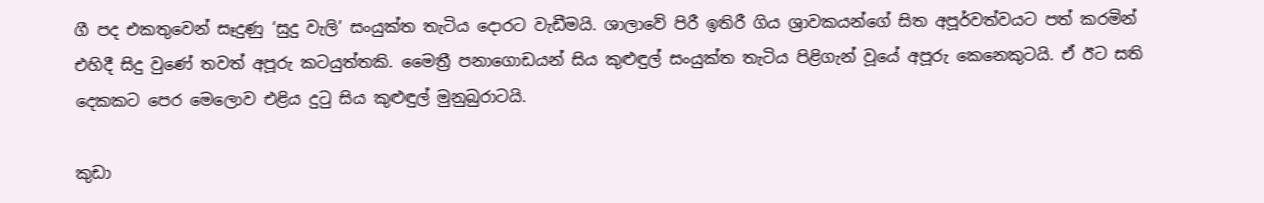ගී පද එකතුවෙන් සෑදුණු ‘සුදු වැලි’ සංයුක්ත තැටිය දොරට වැඩීමයි. ශාලාවේ පිරී ඉතිරී ගිය ශ්‍රාවකයන්ගේ සිත අපූර්වත්වයට පත් කරමින් එහිදී සිදු වුණේ තවත් අපූරු කටයුත්තකි. මෛත්‍රී පනාගොඩයන් සිය කුළුඳුල් සංයුක්ත තැටිය පිළිගැන් වූයේ අපූරු කෙනෙකුටයි. ඒ ඊට සති දෙකකට පෙර මෙලොව එළිය දුටු සිය කුළුඳුල් මුනුබුරාටයි.

කුඩා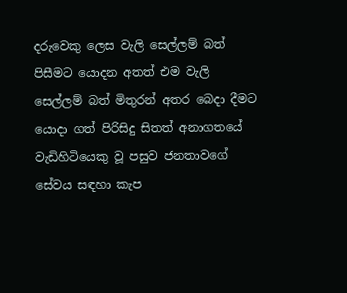දරුවෙකු ලෙස වැලි සෙල්ලම් බත් පිසීමට යොදන අතත් එම වැලි සෙල්ලම් බත් මිතුරන් අතර බෙදා දීමට යොදා ගත් පිරිසිදු සිතත් අනාගතයේ වැඩිහිටියෙකු වූ පසුව ජනතාවගේ සේවය සඳහා කැප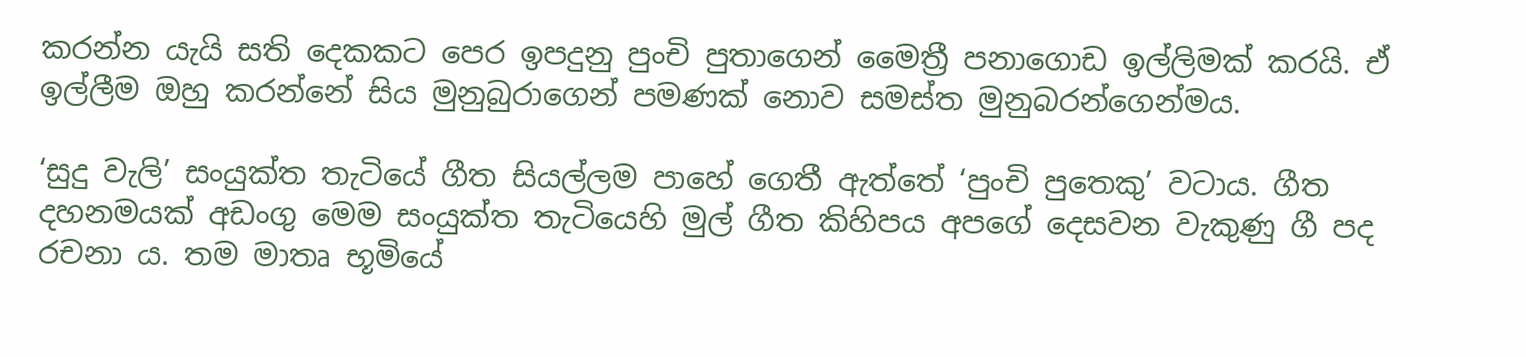කරන්න යැයි සති දෙකකට පෙර ඉපදුනු පුංචි පුතාගෙන් මෛත්‍රී පනාගොඩ ඉල්ලිමක් කරයි. ඒ ඉල්ලීම ඔහු කරන්නේ සිය මුනුබුරාගෙන් පමණක් නොව සමස්ත මුනුබරන්ගෙන්මය.

‘සුදු වැලි’ සංයුක්ත තැටියේ ගීත සියල්ලම පාහේ ගෙතී ඇත්තේ ‘පුංචි පුතෙකු’ වටාය. ගීත දහනමයක් අඩංගු මෙම සංයුක්ත තැටියෙහි මුල් ගීත කිහිපය අපගේ දෙසවන වැකුණු ගී පද රචනා ය. තම මාතෘ භූමියේ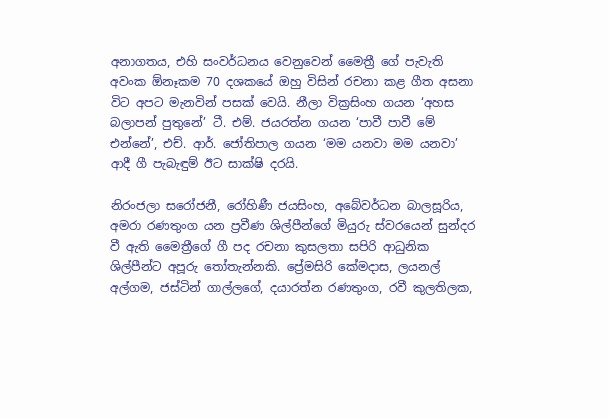අනාගතය, එහි සංවර්ධනය වෙනුවෙන් මෛත්‍රී ගේ පැවැති අවංක ඕනෑකම 70 දශකයේ ඔහු විසින් රචනා කළ ගීත අසනා විට අපට මැනවින් පසක් වෙයි. නීලා වික්‍රසිංහ ගයන ‘අහස බලාපන් පුතුනේ’ ටී. එම්. ජයරත්න ගයන ‘පාවී පාවී මේ එන්නේ’, එච්. ආර්. ජෝතිපාල ගයන ‘මම යනවා මම යනවා’ ආදී ගී පැබැඳුම් ඊට සාක්ෂි දරයි.

නිරංජලා සරෝජනී, රෝහිණී ජයසිංහ, අබේවර්ධන බාලසූරිය, අමරා රණතුංග යන ප්‍රවීණ ශිල්පීන්ගේ මියුරු ස්වරයෙන් සුන්දර වී ඇති මෛත්‍රීගේ ගී පද රචනා කුසලතා සපිරි ආධුනික ශිල්පීන්ට අපූරු තෝතැන්නකි. ප්‍රේමසිරි කේමදාස, ලයනල් අල්ගම, ජස්ටින් ගාල්ලගේ, දයාරත්න රණතුංග, රවී කුලතිලක,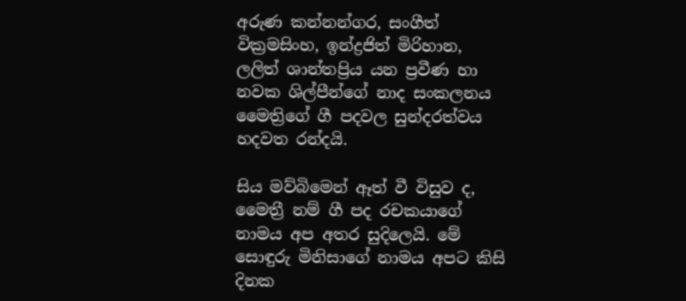අරුණ කන්නන්ගර, සංගීත් වික්‍රමසිංහ, ඉන්ද්‍රජිත් මිරිහාන, ලලිත් ශාන්තප්‍රිය යන ප්‍රවීණ හා නවක ශිල්පීන්ගේ නාද සංකලනය මෛත්‍රිගේ ගී පදවල සුන්දරත්වය හදවත රන්දයි.

සිය මව්බිමෙන් ඈත් වී විසුව ද, මෛත්‍රී නම් ගී පද රචකයාගේ නාමය අප අතර සුදිලෙයි. මේ සොඳුරු මිනිසාගේ නාමය අපට කිසි දිනක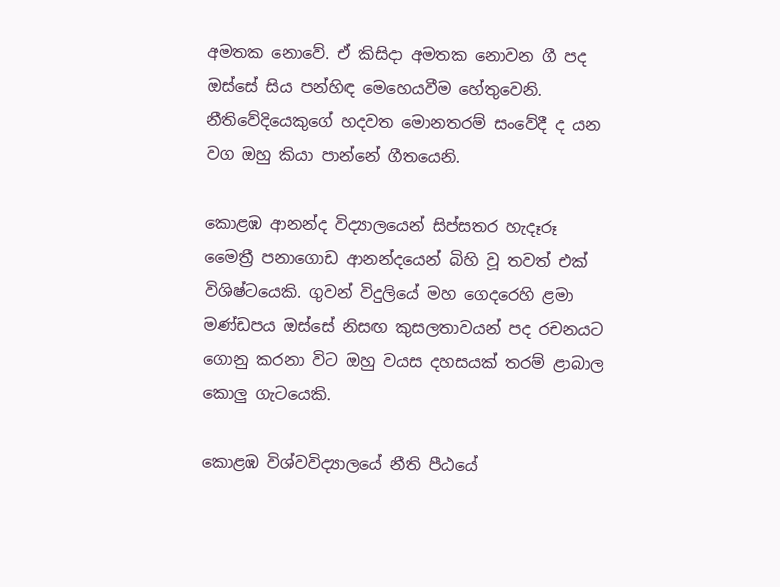අමතක නොවේ. ඒ කිසිදා අමතක නොවන ගී පද ඔස්සේ සිය පන්හිඳ මෙහෙයවීම හේතුවෙනි. නීතිවේදියෙකුගේ හදවත මොනතරම් සංවේදී ද යන වග ඔහු කියා පාන්නේ ගීතයෙනි.

කොළඹ ආනන්ද විද්‍යාලයෙන් සිප්සතර හැදෑරූ මෛත්‍රී පනාගොඩ ආනන්දයෙන් බිහි වූ තවත් එක් විශිෂ්ටයෙකි. ගුවන් විදුලියේ මහ ගෙදරෙහි ළමා මණ්ඩපය ඔස්සේ නිසඟ කුසලතාවයන් පද රචනයට ගොනු කරනා විට ඔහු වයස දහසයක් තරම් ළාබාල කොලු ගැටයෙකි.

කොළඹ විශ්වවිද්‍යාලයේ නීති පීඨයේ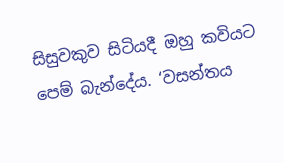සිසුවකුව සිටියදී ඔහු කවියට පෙම් බැන්දේය. ‘වසන්තය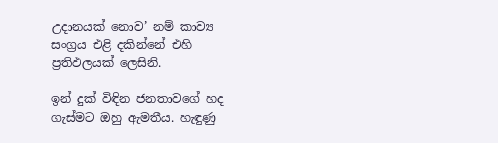උදානයක් නොව’ නම් කාව්‍ය සංග්‍රය එළි දකින්නේ එහි ප්‍රතිඵලයක් ලෙසිනි.

ඉන් දුක් විඳින ජනතාවගේ හද ගැස්මට ඔහු ඇමතීය. හැඳුණු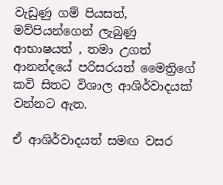වැඩුණු ගම් පියසත්, මව්පියන්ගෙන් ලැබුණු ආභාෂයත් , තමා උගත් ආනන්දයේ පරිසරයත් මෛත්‍රිගේ කවි සිතට විශාල ආශිර්වාදයක් වන්නට ඇත.

ඒ ආශිර්වාදයත් සමඟ වසර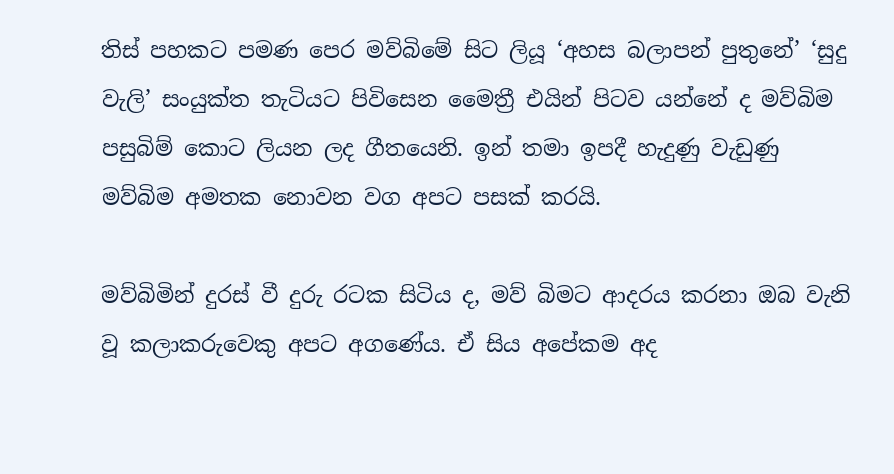තිස් පහකට පමණ පෙර මව්බිමේ සිට ලියූ ‘අහස බලාපන් පුතුනේ’ ‘සුදු වැලි’ සංයුක්ත තැටියට පිවිසෙන මෛත්‍රී එයින් පිටව යන්නේ ද මව්බිම පසුබිම් කොට ලියන ලද ගීතයෙනි. ඉන් තමා ඉපදී හැදුණු වැඩුණු මව්බිම අමතක නොවන වග අපට පසක් කරයි.

මව්බිමින් දුරස් වී දුරු රටක සිටිය ද, මව් බිමට ආදරය කරනා ඔබ වැනි වූ කලාකරුවෙකු අපට අගණේය. ඒ සිය අපේකම අද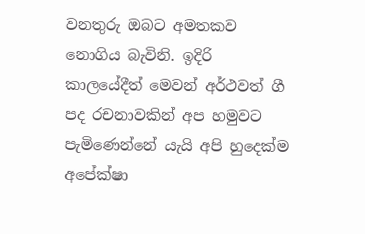වනතුරු ඔබට අමතකව නොගිය බැවිනි. ඉදිරි කාලයේදීත් මෙවන් අර්ථවත් ගී පද රචනාවකින් අප හමුවට පැමිණෙන්නේ යැයි අපි හුදෙක්ම අපේක්ෂා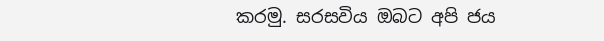කරමු. සරසවිය ඔබට අපි ජය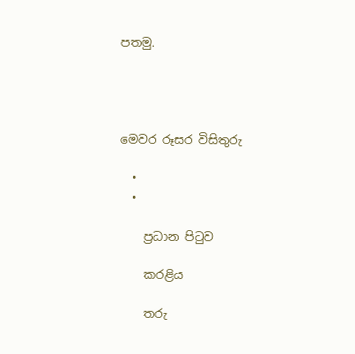පතමු.




මෙවර රූසර විසිතුරු

  •
  •

    ප්‍රධාන පිටුව

    කරළිය

    තරු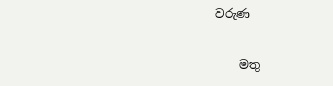වරුණ

    මතු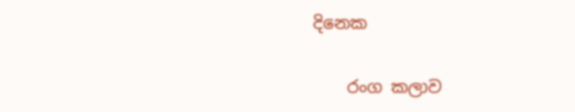දිනෙක

    රංග කලාව